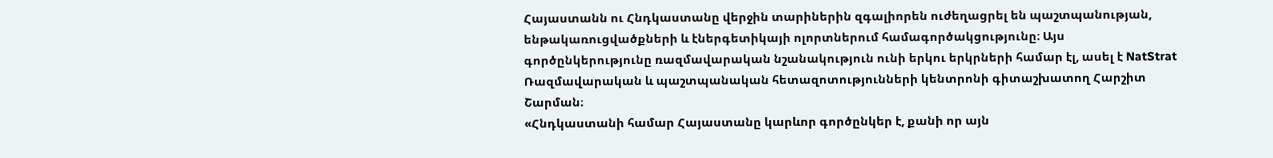Հայաստանն ու Հնդկաստանը վերջին տարիներին զգալիորեն ուժեղացրել են պաշտպանության, ենթակառուցվածքների և էներգետիկայի ոլորտներում համագործակցությունը։ Այս գործընկերությունը ռազմավարական նշանակություն ունի երկու երկրների համար էլ, ասել է NatStrat Ռազմավարական և պաշտպանական հետազոտությունների կենտրոնի գիտաշխատող Հարշիտ Շարման։
«Հնդկաստանի համար Հայաստանը կարևոր գործընկեր է, քանի որ այն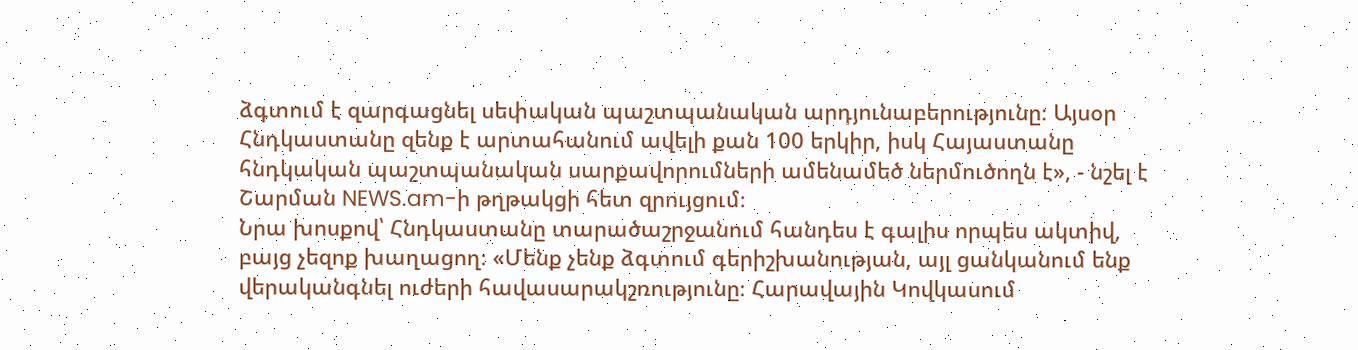ձգտում է զարգացնել սեփական պաշտպանական արդյունաբերությունը։ Այսօր Հնդկաստանը զենք է արտահանում ավելի քան 100 երկիր, իսկ Հայաստանը հնդկական պաշտպանական սարքավորումների ամենամեծ ներմուծողն է», - նշել է Շարման NEWS.am-ի թղթակցի հետ զրույցում։
Նրա խոսքով՝ Հնդկաստանը տարածաշրջանում հանդես է գալիս որպես ակտիվ, բայց չեզոք խաղացող։ «Մենք չենք ձգտում գերիշխանության, այլ ցանկանում ենք վերականգնել ուժերի հավասարակշռությունը։ Հարավային Կովկասում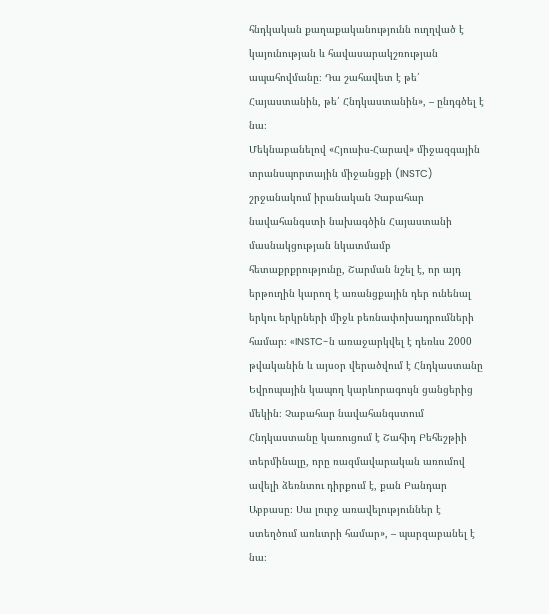հնդկական քաղաքականությունն ուղղված է կայունության և հավասարակշռության ապահովմանը։ Դա շահավետ է թե՛ Հայաստանին, թե՛ Հնդկաստանին», – ընդգծել է նա։
Մեկնաբանելով «Հյուսիս-Հարավ» միջազգային տրանսպորտային միջանցքի (INSTC) շրջանակում իրանական Չաբահար նավահանգստի նախագծին Հայաստանի մասնակցության նկատմամբ հետաքրքրությունը, Շարման նշել է, որ այդ երթուղին կարող է առանցքային դեր ունենալ երկու երկրների միջև բեռնափոխադրումների համար։ «INSTC-ն առաջարկվել է դեռևս 2000 թվականին և այսօր վերածվում է Հնդկաստանը Եվրոպային կապող կարևորագույն ցանցերից մեկին։ Չաբահար նավահանգստում Հնդկաստանը կառուցում է Շահիդ Բեհեշթիի տերմինալը, որը ռազմավարական առումով ավելի ձեռնտու դիրքում է, քան Բանդար Աբբասը։ Սա լուրջ առավելություններ է ստեղծում առևտրի համար», – պարզաբանել է նա։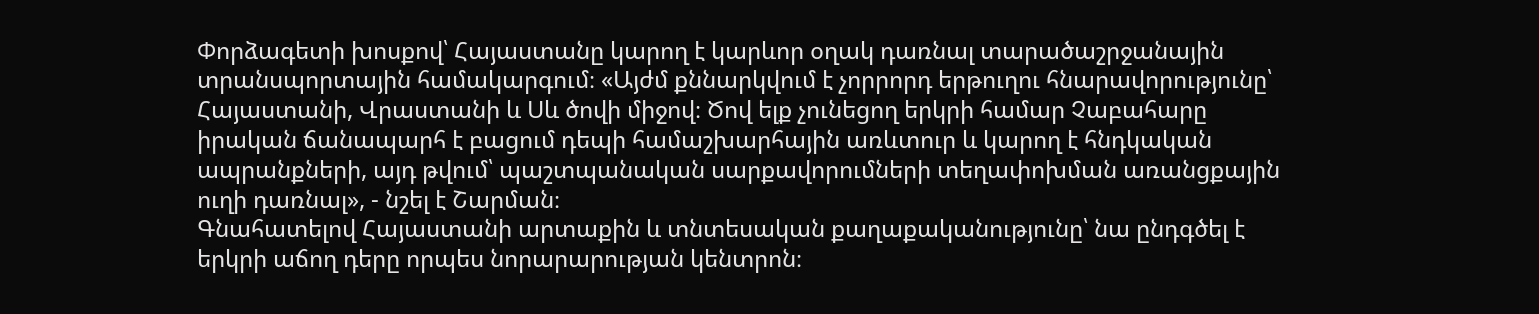Փորձագետի խոսքով՝ Հայաստանը կարող է կարևոր օղակ դառնալ տարածաշրջանային տրանսպորտային համակարգում։ «Այժմ քննարկվում է չորրորդ երթուղու հնարավորությունը՝ Հայաստանի, Վրաստանի և Սև ծովի միջով։ Ծով ելք չունեցող երկրի համար Չաբահարը իրական ճանապարհ է բացում դեպի համաշխարհային առևտուր և կարող է հնդկական ապրանքների, այդ թվում՝ պաշտպանական սարքավորումների տեղափոխման առանցքային ուղի դառնալ», - նշել է Շարման։
Գնահատելով Հայաստանի արտաքին և տնտեսական քաղաքականությունը՝ նա ընդգծել է երկրի աճող դերը որպես նորարարության կենտրոն։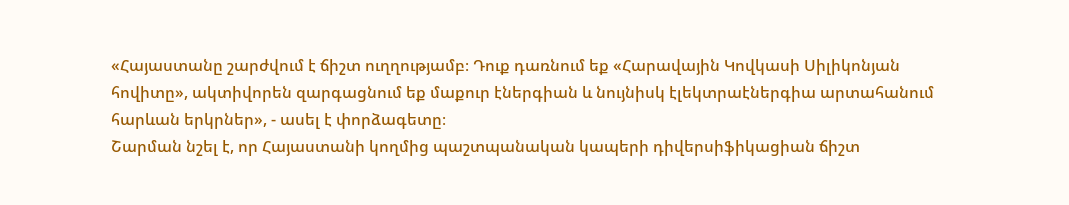«Հայաստանը շարժվում է ճիշտ ուղղությամբ։ Դուք դառնում եք «Հարավային Կովկասի Սիլիկոնյան հովիտը», ակտիվորեն զարգացնում եք մաքուր էներգիան և նույնիսկ էլեկտրաէներգիա արտահանում հարևան երկրներ», - ասել է փորձագետը։
Շարման նշել է, որ Հայաստանի կողմից պաշտպանական կապերի դիվերսիֆիկացիան ճիշտ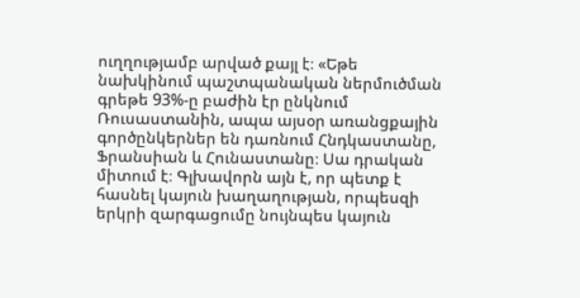ուղղությամբ արված քայլ է։ «Եթե նախկինում պաշտպանական ներմուծման գրեթե 93%-ը բաժին էր ընկնում Ռուսաստանին, ապա այսօր առանցքային գործընկերներ են դառնում Հնդկաստանը, Ֆրանսիան և Հունաստանը։ Սա դրական միտում է։ Գլխավորն այն է, որ պետք է հասնել կայուն խաղաղության, որպեսզի երկրի զարգացումը նույնպես կայուն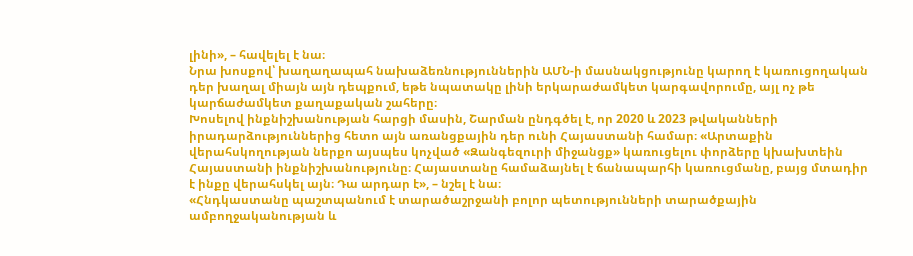լինի», – հավելել է նա։
Նրա խոսքով՝ խաղաղապահ նախաձեռնություններին ԱՄՆ-ի մասնակցությունը կարող է կառուցողական դեր խաղալ միայն այն դեպքում, եթե նպատակը լինի երկարաժամկետ կարգավորումը, այլ ոչ թե կարճաժամկետ քաղաքական շահերը։
Խոսելով ինքնիշխանության հարցի մասին, Շարման ընդգծել է, որ 2020 և 2023 թվականների իրադարձություններից հետո այն առանցքային դեր ունի Հայաստանի համար։ «Արտաքին վերահսկողության ներքո այսպես կոչված «Զանգեզուրի միջանցք» կառուցելու փորձերը կխախտեին Հայաստանի ինքնիշխանությունը։ Հայաստանը համաձայնել է ճանապարհի կառուցմանը, բայց մտադիր է ինքը վերահսկել այն։ Դա արդար է», – նշել է նա։
«Հնդկաստանը պաշտպանում է տարածաշրջանի բոլոր պետությունների տարածքային ամբողջականության և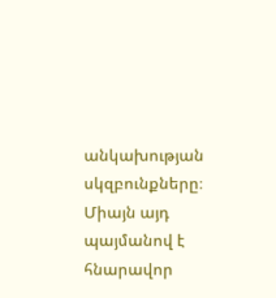անկախության սկզբունքները։ Միայն այդ պայմանով է հնարավոր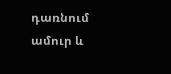դառնում ամուր և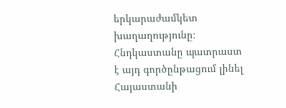երկարաժամկետ խաղաղությունը։ Հնդկաստանը պատրաստ է այդ գործընթացում լինել Հայաստանի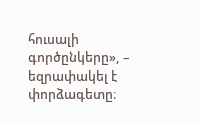հուսալի գործընկերը», – եզրափակել է փորձագետը։